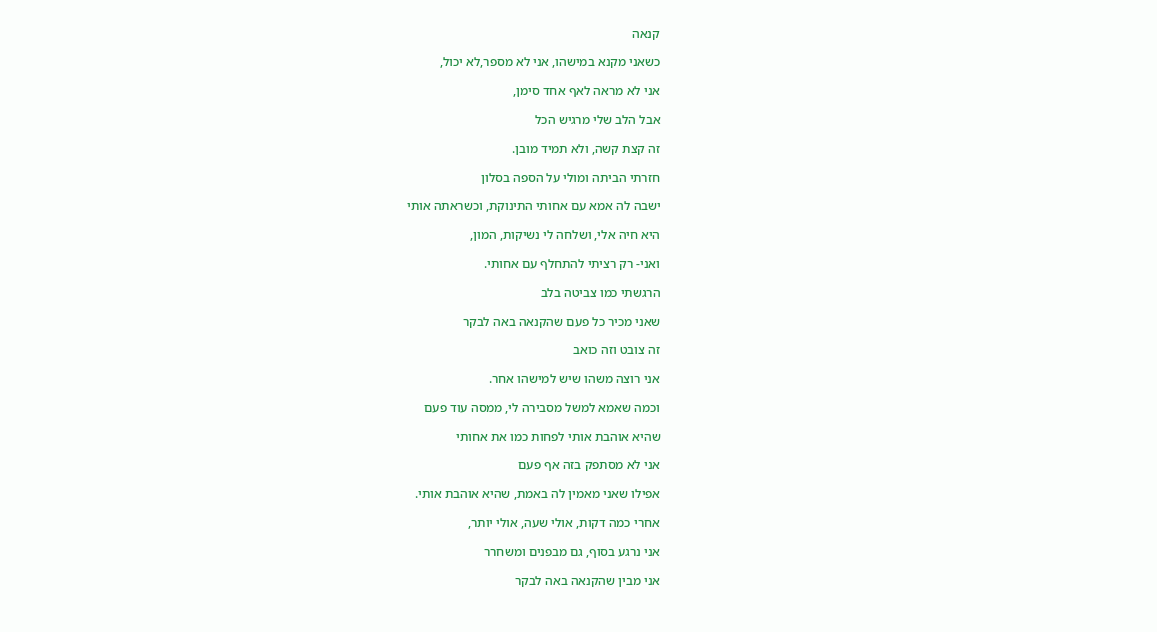קנאה

כשאני מקנא במישהו, אני לא מספר,לא יכול,

אני לא מראה לאף אחד סימן,

אבל הלב שלי מרגיש הכל

זה קצת קשה, ולא תמיד מובן.

חזרתי הביתה ומולי על הספה בסלון

ישבה לה אמא עם אחותי התינוקת, וכשראתה אותי

היא חיה אלי, ושלחה לי נשיקות, המון,

ואני- רק רציתי להתחלף עם אחותי.

הרגשתי כמו צביטה בלב

שאני מכיר כל פעם שהקנאה באה לבקר

זה צובט וזה כואב

אני רוצה משהו שיש למישהו אחר.

וכמה שאמא למשל מסבירה לי, ממסה עוד פעם

שהיא אוהבת אותי לפחות כמו את אחותי

אני לא מסתפק בזה אף פעם

אפילו שאני מאמין לה באמת, שהיא אוהבת אותי.

אחרי כמה דקות, אולי שעה, אולי יותר,

אני נרגע בסוף, גם מבפנים ומשחרר

אני מבין שהקנאה באה לבקר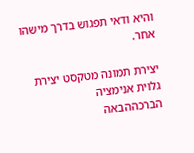והיא ודאי תפגוש בדרך מישהו אחר.

יצירת תמונה מטקסט יצירת גלוית אנימציה
הברכההבאה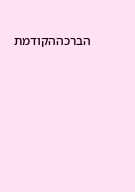הברכההקודמת